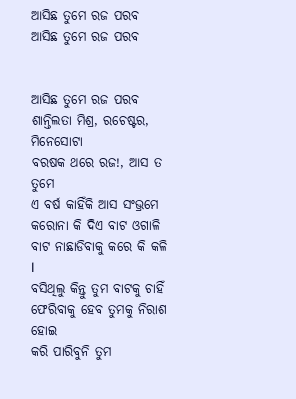ଆସିଛ ତୁମେ ରଜ ପରବ
ଆସିଛ ତୁମେ ରଜ ପରବ


ଆସିଛ ତୁମେ ରଜ ପରବ
ଶାନ୍ତିଲତା ମିଶ୍ର, ରଚେଷ୍ଟର, ମିନେସୋଟା
ବରଷକ ଥରେ ରଜ!, ଆସ ତ ତୁମେ
ଏ ବର୍ଷ କାହିଁକି ଆସ ସଂଭ୍ରମେ
କରୋନା କି ଦିଏ ବାଟ ଓଗାଳି
ବାଟ ନାଛାଡିବାକୁ କରେ କି କଳି l
ବସିଥିଲୁ କିନ୍ତୁ ତୁମ ବାଟକୁ ଚାହିଁ
ଫେରିବାକୁ ହେବ ତୁମକୁ ନିରାଶ ହୋଇ
କରି ପାରିବୁନି ତୁମ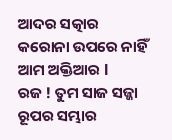ଆଦର ସତ୍କାର
କରୋନା ଉପରେ ନାହିଁ ଆମ ଅକ୍ତିଆର l
ରଜ ! ତୁମ ସାଜ ସଜ୍ଜା ରୂପର ସମ୍ଭାର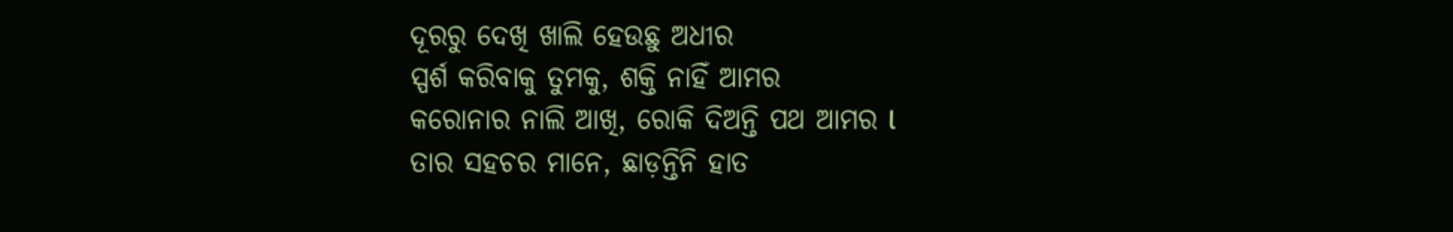ଦୂରରୁ ଦେଖି ଖାଲି ହେଉଛୁ ଅଧୀର
ସ୍ପର୍ଶ କରିବାକୁ ତୁମକୁ, ଶକ୍ତି ନାହିଁ ଆମର
କରୋନାର ନାଲି ଆଖି, ରୋକି ଦିଅନ୍ତି ପଥ ଆମର l
ତାର ସହଚର ମାନେ, ଛାଡ଼ନ୍ତିନି ହାତ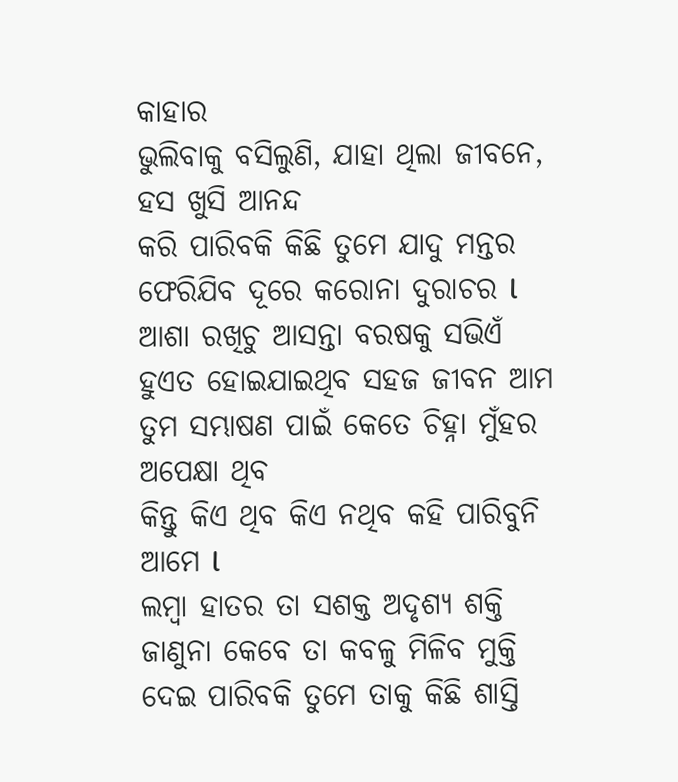କାହାର
ଭୁଲିବାକୁ ବସିଲୁଣି, ଯାହା ଥିଲା ଜୀବନେ, ହସ ଖୁସି ଆନନ୍ଦ
କରି ପାରିବକି କିଛି ତୁମେ ଯାଦୁ ମନ୍ତର
ଫେରିଯିବ ଦୂରେ କରୋନା ଦୁରାଚର l
ଆଶା ରଖିଚୁ ଆସନ୍ତା ବରଷକୁ ସଭିଏଁ
ହୁଏତ ହୋଇଯାଇଥିବ ସହଜ ଜୀବନ ଆମ
ତୁମ ସମ୍ଭାଷଣ ପାଇଁ କେତେ ଚିହ୍ନା ମୁଁହର ଅପେକ୍ଷା ଥିବ
କିନ୍ତୁ କିଏ ଥିବ କିଏ ନଥିବ କହି ପାରିବୁନି ଆମେ l
ଲମ୍ବା ହାତର ତା ସଶକ୍ତ ଅଦୃଶ୍ୟ ଶକ୍ତି
ଜାଣୁନା କେବେ ତା କବଳୁ ମିଳିବ ମୁକ୍ତି
ଦେଇ ପାରିବକି ତୁମେ ତାକୁ କିଛି ଶାସ୍ତି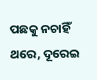ପଛକୁ ନଚାହିଁ ଥରେ, ଦୂରେଇ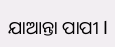ଯାଆନ୍ତା ପାପୀ l